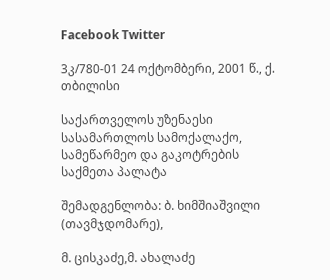Facebook Twitter

3კ/780-01 24 ოქტომბერი, 2001 წ., ქ. თბილისი

საქართველოს უზენაესი სასამართლოს სამოქალაქო, სამეწარმეო და გაკოტრების საქმეთა პალატა

შემადგენლობა: ბ. ხიმშიაშვილი (თავმჯდომარე),

მ. ცისკაძე,მ. ახალაძე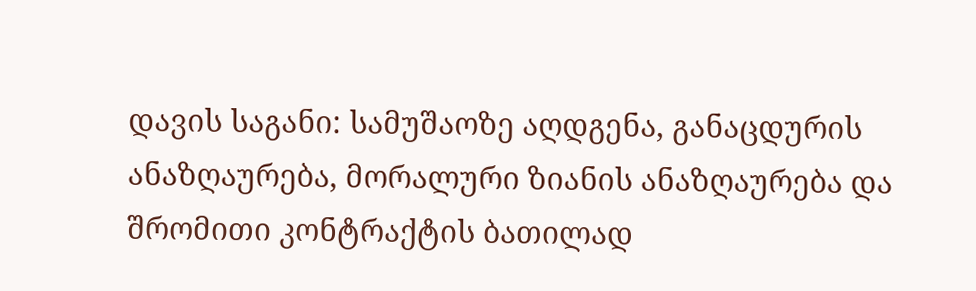დავის საგანი: სამუშაოზე აღდგენა, განაცდურის ანაზღაურება, მორალური ზიანის ანაზღაურება და შრომითი კონტრაქტის ბათილად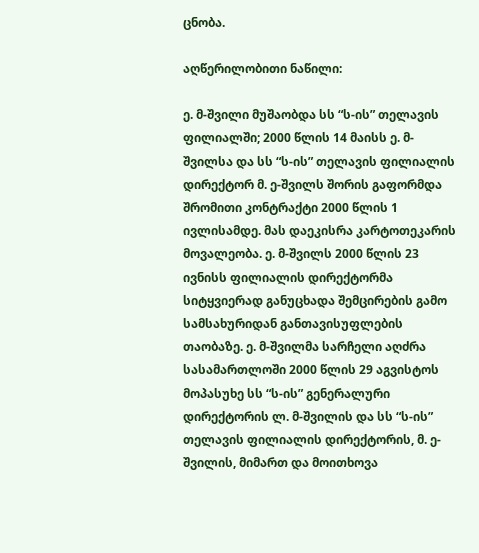ცნობა.

აღწერილობითი ნაწილი:

ე. მ-შვილი მუშაობდა სს “ს-ის” თელავის ფილიალში; 2000 წლის 14 მაისს ე. მ-შვილსა და სს “ს-ის” თელავის ფილიალის დირექტორ მ. ე-შვილს შორის გაფორმდა შრომითი კონტრაქტი 2000 წლის 1 ივლისამდე. მას დაეკისრა კარტოთეკარის მოვალეობა. ე. მ-შვილს 2000 წლის 23 ივნისს ფილიალის დირექტორმა სიტყვიერად განუცხადა შემცირების გამო სამსახურიდან განთავისუფლების თაობაზე. ე. მ-შვილმა სარჩელი აღძრა სასამართლოში 2000 წლის 29 აგვისტოს მოპასუხე სს “ს-ის” გენერალური დირექტორის ლ. მ-შვილის და სს “ს-ის” თელავის ფილიალის დირექტორის, მ. ე-შვილის, მიმართ და მოითხოვა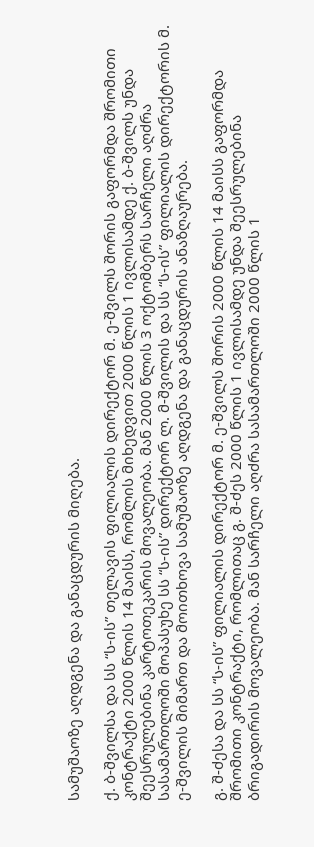სამუშაოზე აღდგენა და განაცდურის მიღება.

ქ. ბ-შვილსა და სს “ს-ის” თელავის ფილიალის დირექტორ მ. ე-შვილს შორის გაფორმდა შრომითი კონტრაქტი 2000 წლის 14 მაისს, რომლის მიხედვით 2000 წლის 1 ივლისამდე ქ. ბ-შვილს უნდა შეესრულებინა კარტოთეკარის მოვალეობა. მან 2000 წლის 3 ოქტომბერს სარჩელი აღძრა სასამართლოში მოპასუხე სს “ს-ის” დირექტორ ლ. მ-შვილის და სს “ს-ის” ფილიალის დირექტორის მ. ე-შვილის მიმართ და მოითხოვა სამუშაოზე აღდგენა და განაცდურის ანაზღაურება.

გ. შ-ძესა და სს “ს-ის” ფილიალის დირექტორ მ. ე-შვილს შორის 2000 წლის 14 მაისს გაფორმდა შრომითი კონტრაქტი, რომლითაც გ. შ-ძეს 2000 წლის 1 ივლისამდე უნდა შეესრულებინა ბრიგადირის მოვალეობა. მან სარჩელი აღძრა სასამართლოში 2000 წლის 1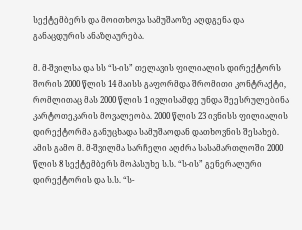სექტემბერს და მოითხოვა სამუშაოზე აღდგენა და განაცდურის ანაზღაურება.

მ. მ-შვილსა და სს “ს-ის” თელავის ფილიალის დირექტორს შორის 2000 წლის 14 მაისს გაფორმდა შრომითი კონტრაქტი, რომლითაც მას 2000 წლის 1 ივლისამდე უნდა შეესრულებინა კარტოთეკარის მოვალეობა. 2000 წლის 23 ივნისს ფილიალის დირექტორმა განუცხადა სამუშაოდან დათხოვნის შესახებ. ამის გამო მ. მ-შვილმა სარჩელი აღძრა სასამართლოში 2000 წლის 8 სექტემბერს მოპასუხე ს.ს. “ს-ის” გენერალური დირექტორის და ს.ს. “ს-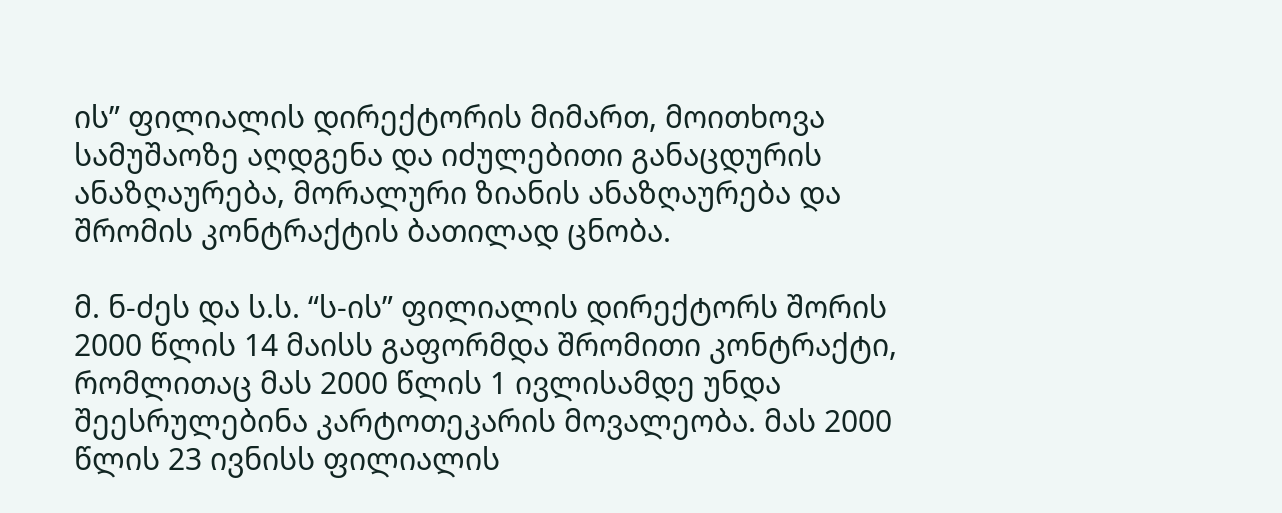ის” ფილიალის დირექტორის მიმართ, მოითხოვა სამუშაოზე აღდგენა და იძულებითი განაცდურის ანაზღაურება, მორალური ზიანის ანაზღაურება და შრომის კონტრაქტის ბათილად ცნობა.

მ. ნ-ძეს და ს.ს. “ს-ის” ფილიალის დირექტორს შორის 2000 წლის 14 მაისს გაფორმდა შრომითი კონტრაქტი, რომლითაც მას 2000 წლის 1 ივლისამდე უნდა შეესრულებინა კარტოთეკარის მოვალეობა. მას 2000 წლის 23 ივნისს ფილიალის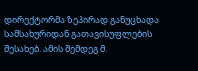დირექტორმა ზეპირად განუცხადა სამსახურიდან გათავისუფლების შესახებ. ამის შემდეგ მ.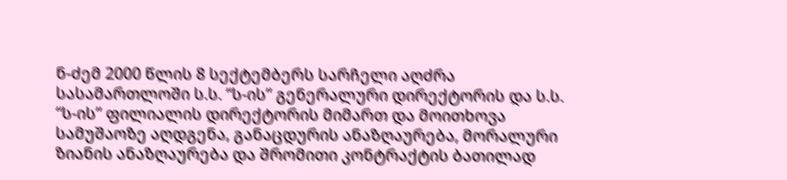ნ-ძემ 2000 წლის 8 სექტემბერს სარჩელი აღძრა სასამართლოში ს.ს. “ს-ის” გენერალური დირექტორის და ს.ს. “ს-ის” ფილიალის დირექტორის მიმართ და მოითხოვა სამუშაოზე აღდგენა, განაცდურის ანაზღაურება, მორალური ზიანის ანაზღაურება და შრომითი კონტრაქტის ბათილად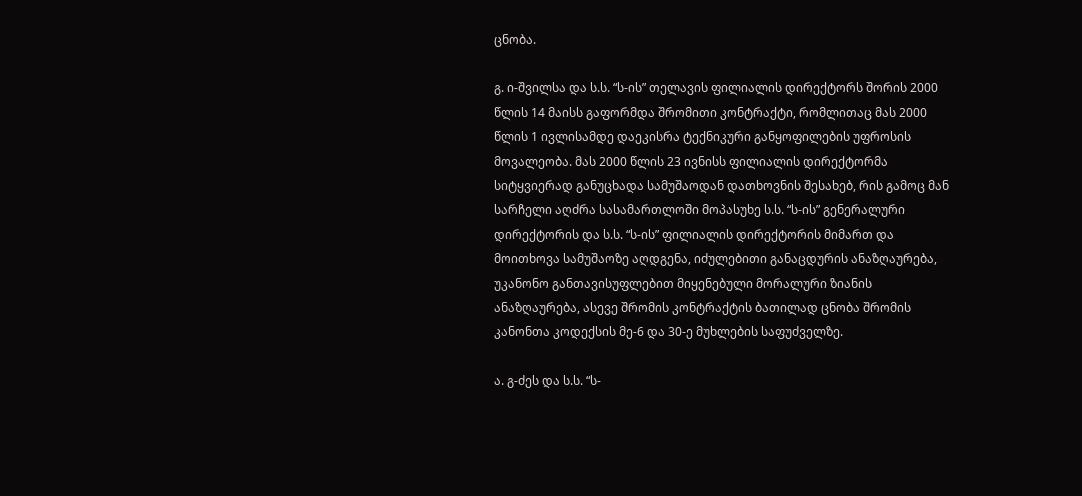ცნობა.

გ. ი-შვილსა და ს.ს. “ს-ის” თელავის ფილიალის დირექტორს შორის 2000 წლის 14 მაისს გაფორმდა შრომითი კონტრაქტი, რომლითაც მას 2000 წლის 1 ივლისამდე დაეკისრა ტექნიკური განყოფილების უფროსის მოვალეობა. მას 2000 წლის 23 ივნისს ფილიალის დირექტორმა სიტყვიერად განუცხადა სამუშაოდან დათხოვნის შესახებ, რის გამოც მან სარჩელი აღძრა სასამართლოში მოპასუხე ს.ს. “ს-ის” გენერალური დირექტორის და ს.ს. “ს-ის” ფილიალის დირექტორის მიმართ და მოითხოვა სამუშაოზე აღდგენა, იძულებითი განაცდურის ანაზღაურება, უკანონო განთავისუფლებით მიყენებული მორალური ზიანის ანაზღაურება, ასევე შრომის კონტრაქტის ბათილად ცნობა შრომის კანონთა კოდექსის მე-6 და 30-ე მუხლების საფუძველზე.

ა. გ-ძეს და ს.ს. “ს-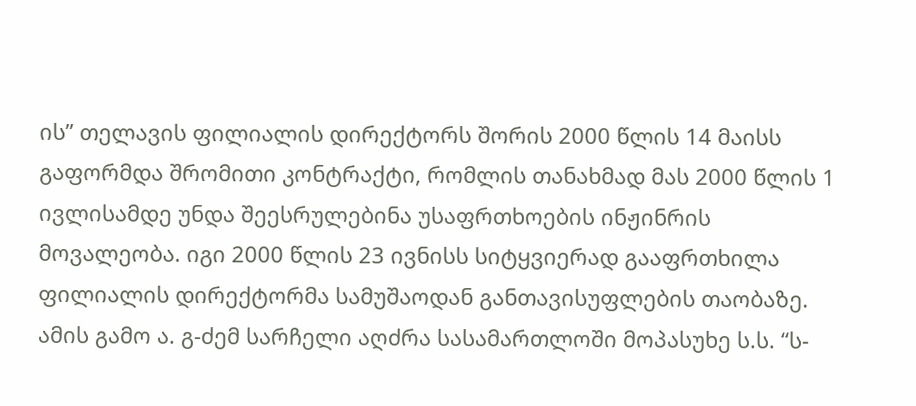ის” თელავის ფილიალის დირექტორს შორის 2000 წლის 14 მაისს გაფორმდა შრომითი კონტრაქტი, რომლის თანახმად მას 2000 წლის 1 ივლისამდე უნდა შეესრულებინა უსაფრთხოების ინჟინრის მოვალეობა. იგი 2000 წლის 23 ივნისს სიტყვიერად გააფრთხილა ფილიალის დირექტორმა სამუშაოდან განთავისუფლების თაობაზე. ამის გამო ა. გ-ძემ სარჩელი აღძრა სასამართლოში მოპასუხე ს.ს. “ს-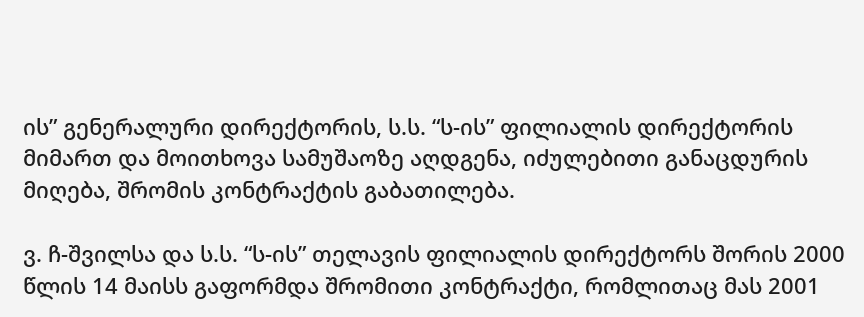ის” გენერალური დირექტორის, ს.ს. “ს-ის” ფილიალის დირექტორის მიმართ და მოითხოვა სამუშაოზე აღდგენა, იძულებითი განაცდურის მიღება, შრომის კონტრაქტის გაბათილება.

ვ. ჩ-შვილსა და ს.ს. “ს-ის” თელავის ფილიალის დირექტორს შორის 2000 წლის 14 მაისს გაფორმდა შრომითი კონტრაქტი, რომლითაც მას 2001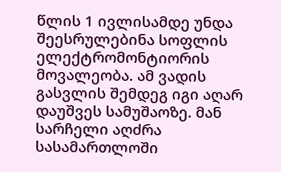წლის 1 ივლისამდე უნდა შეესრულებინა სოფლის ელექტრომონტიორის მოვალეობა. ამ ვადის გასვლის შემდეგ იგი აღარ დაუშვეს სამუშაოზე. მან სარჩელი აღძრა სასამართლოში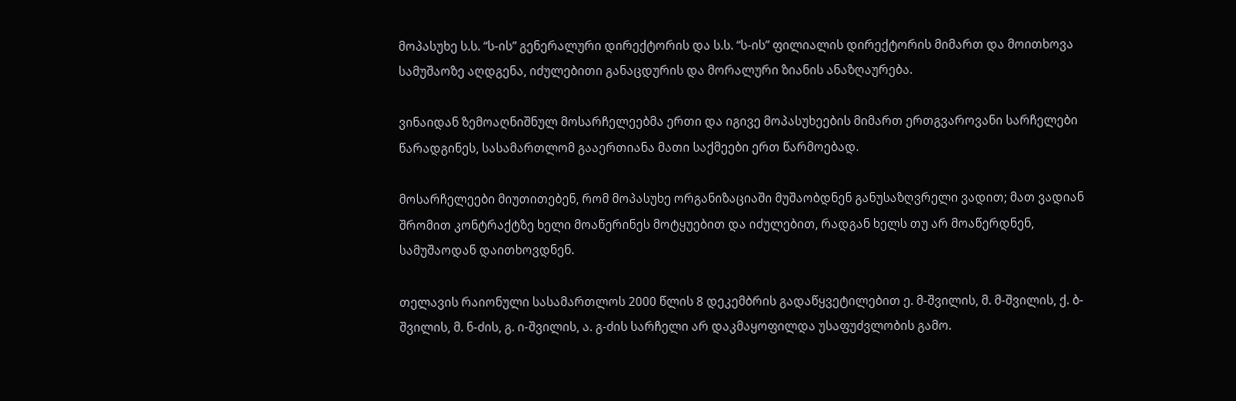მოპასუხე ს.ს. “ს-ის” გენერალური დირექტორის და ს.ს. “ს-ის” ფილიალის დირექტორის მიმართ და მოითხოვა სამუშაოზე აღდგენა, იძულებითი განაცდურის და მორალური ზიანის ანაზღაურება.

ვინაიდან ზემოაღნიშნულ მოსარჩელეებმა ერთი და იგივე მოპასუხეების მიმართ ერთგვაროვანი სარჩელები წარადგინეს, სასამართლომ გააერთიანა მათი საქმეები ერთ წარმოებად.

მოსარჩელეები მიუთითებენ, რომ მოპასუხე ორგანიზაციაში მუშაობდნენ განუსაზღვრელი ვადით; მათ ვადიან შრომით კონტრაქტზე ხელი მოაწერინეს მოტყუებით და იძულებით, რადგან ხელს თუ არ მოაწერდნენ, სამუშაოდან დაითხოვდნენ.

თელავის რაიონული სასამართლოს 2000 წლის 8 დეკემბრის გადაწყვეტილებით ე. მ-შვილის, მ. მ-შვილის, ქ. ბ-შვილის, მ. ნ-ძის, გ. ი-შვილის, ა. გ-ძის სარჩელი არ დაკმაყოფილდა უსაფუძვლობის გამო.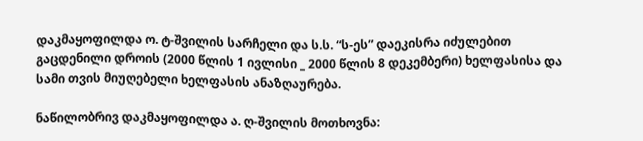დაკმაყოფილდა ო. ტ-შვილის სარჩელი და ს.ს. “ს-ეს” დაეკისრა იძულებით გაცდენილი დროის (2000 წლის 1 ივლისი _ 2000 წლის 8 დეკემბერი) ხელფასისა და სამი თვის მიუღებელი ხელფასის ანაზღაურება.

ნაწილობრივ დაკმაყოფილდა ა. ღ-შვილის მოთხოვნა: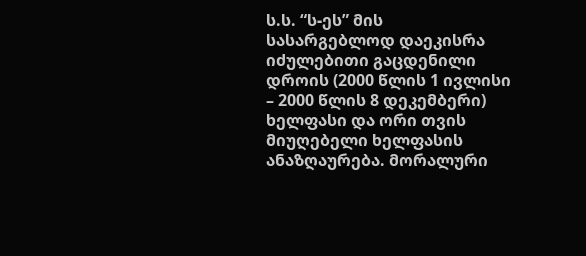ს.ს. “ს-ეს” მის სასარგებლოდ დაეკისრა იძულებითი გაცდენილი დროის (2000 წლის 1 ივლისი – 2000 წლის 8 დეკემბერი) ხელფასი და ორი თვის მიუღებელი ხელფასის ანაზღაურება. მორალური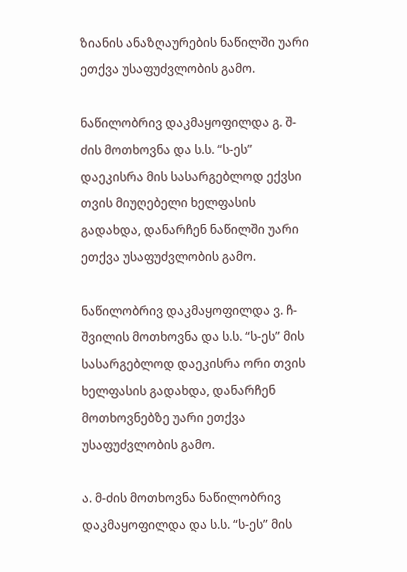ზიანის ანაზღაურების ნაწილში უარი ეთქვა უსაფუძვლობის გამო.

ნაწილობრივ დაკმაყოფილდა გ. შ-ძის მოთხოვნა და ს.ს. “ს-ეს” დაეკისრა მის სასარგებლოდ ექვსი თვის მიუღებელი ხელფასის გადახდა, დანარჩენ ნაწილში უარი ეთქვა უსაფუძვლობის გამო.

ნაწილობრივ დაკმაყოფილდა ვ. ჩ-შვილის მოთხოვნა და ს.ს. “ს-ეს” მის სასარგებლოდ დაეკისრა ორი თვის ხელფასის გადახდა, დანარჩენ მოთხოვნებზე უარი ეთქვა უსაფუძვლობის გამო.

ა. მ-ძის მოთხოვნა ნაწილობრივ დაკმაყოფილდა და ს.ს. “ს-ეს” მის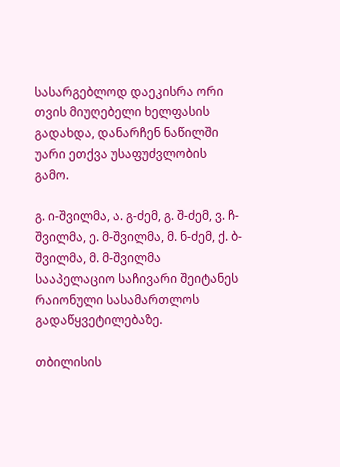სასარგებლოდ დაეკისრა ორი თვის მიუღებელი ხელფასის გადახდა, დანარჩენ ნაწილში უარი ეთქვა უსაფუძვლობის გამო.

გ. ი-შვილმა, ა. გ-ძემ, გ. შ-ძემ, ვ. ჩ-შვილმა, ე. მ-შვილმა, მ. ნ-ძემ, ქ. ბ-შვილმა, მ. მ-შვილმა სააპელაციო საჩივარი შეიტანეს რაიონული სასამართლოს გადაწყვეტილებაზე.

თბილისის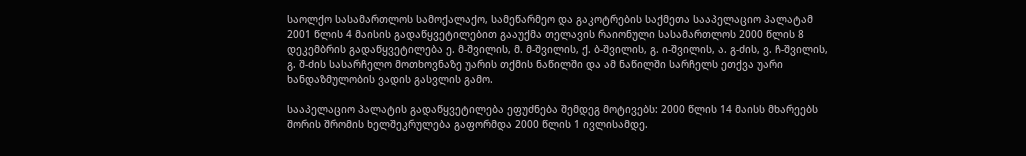საოლქო სასამართლოს სამოქალაქო, სამეწარმეო და გაკოტრების საქმეთა სააპელაციო პალატამ 2001 წლის 4 მაისის გადაწყვეტილებით გააუქმა თელავის რაიონული სასამართლოს 2000 წლის 8 დეკემბრის გადაწყვეტილება ე. მ-შვილის, მ. მ-შვილის, ქ. ბ-შვილის, გ. ი-შვილის, ა. გ-ძის, ვ. ჩ-შვილის, გ. შ-ძის სასარჩელო მოთხოვნაზე უარის თქმის ნაწილში და ამ ნაწილში სარჩელს ეთქვა უარი ხანდაზმულობის ვადის გასვლის გამო.

სააპელაციო პალატის გადაწყვეტილება ეფუძნება შემდეგ მოტივებს: 2000 წლის 14 მაისს მხარეებს შორის შრომის ხელშეკრულება გაფორმდა 2000 წლის 1 ივლისამდე.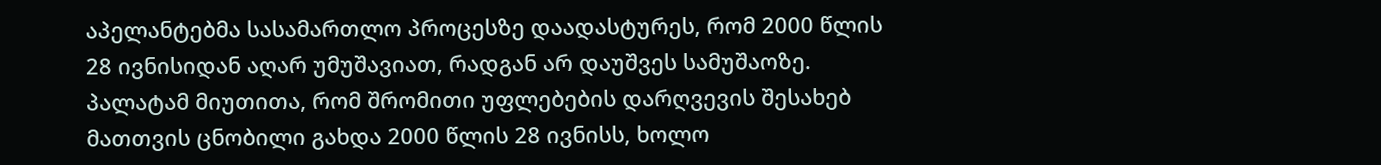აპელანტებმა სასამართლო პროცესზე დაადასტურეს, რომ 2000 წლის 28 ივნისიდან აღარ უმუშავიათ, რადგან არ დაუშვეს სამუშაოზე. პალატამ მიუთითა, რომ შრომითი უფლებების დარღვევის შესახებ მათთვის ცნობილი გახდა 2000 წლის 28 ივნისს, ხოლო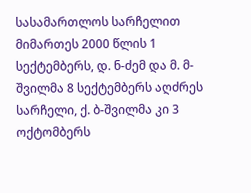სასამართლოს სარჩელით მიმართეს 2000 წლის 1 სექტემბერს, დ. ნ-ძემ და მ. მ-შვილმა 8 სექტემბერს აღძრეს სარჩელი, ქ. ბ-შვილმა კი 3 ოქტომბერს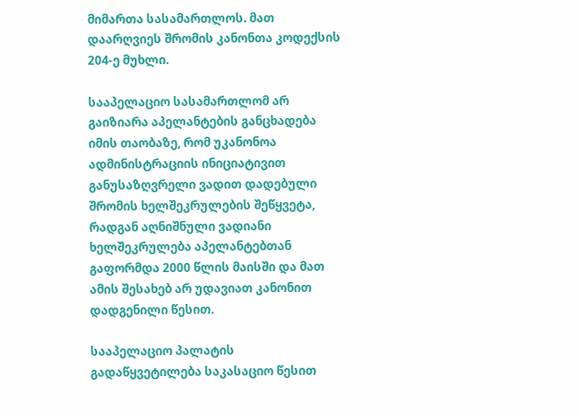მიმართა სასამართლოს. მათ დაარღვიეს შრომის კანონთა კოდექსის 204-ე მუხლი.

სააპელაციო სასამართლომ არ გაიზიარა აპელანტების განცხადება იმის თაობაზე, რომ უკანონოა ადმინისტრაციის ინიციატივით განუსაზღვრელი ვადით დადებული შრომის ხელშეკრულების შეწყვეტა, რადგან აღნიშნული ვადიანი ხელშეკრულება აპელანტებთან გაფორმდა 2000 წლის მაისში და მათ ამის შესახებ არ უდავიათ კანონით დადგენილი წესით.

სააპელაციო პალატის გადაწყვეტილება საკასაციო წესით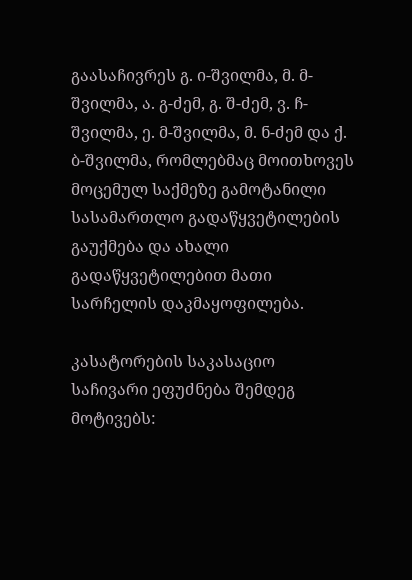გაასაჩივრეს გ. ი-შვილმა, მ. მ-შვილმა, ა. გ-ძემ, გ. შ-ძემ, ვ. ჩ-შვილმა, ე. მ-შვილმა, მ. ნ-ძემ და ქ. ბ-შვილმა, რომლებმაც მოითხოვეს მოცემულ საქმეზე გამოტანილი სასამართლო გადაწყვეტილების გაუქმება და ახალი გადაწყვეტილებით მათი სარჩელის დაკმაყოფილება.

კასატორების საკასაციო საჩივარი ეფუძნება შემდეგ მოტივებს: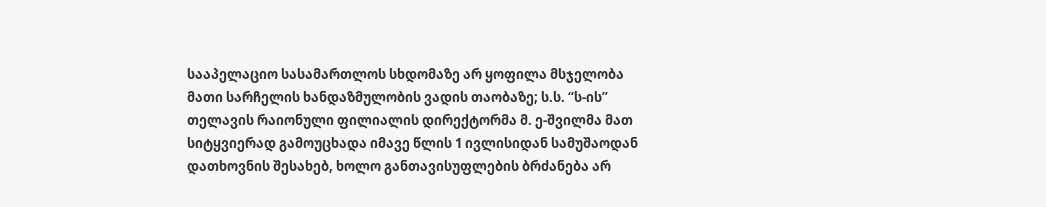სააპელაციო სასამართლოს სხდომაზე არ ყოფილა მსჯელობა მათი სარჩელის ხანდაზმულობის ვადის თაობაზე; ს.ს. “ს-ის” თელავის რაიონული ფილიალის დირექტორმა მ. ე-შვილმა მათ სიტყვიერად გამოუცხადა იმავე წლის 1 ივლისიდან სამუშაოდან დათხოვნის შესახებ, ხოლო განთავისუფლების ბრძანება არ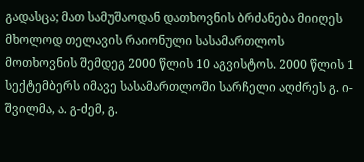გადასცა; მათ სამუშაოდან დათხოვნის ბრძანება მიიღეს მხოლოდ თელავის რაიონული სასამართლოს მოთხოვნის შემდეგ 2000 წლის 10 აგვისტოს. 2000 წლის 1 სექტემბერს იმავე სასამართლოში სარჩელი აღძრეს გ. ი-შვილმა, ა. გ-ძემ, გ.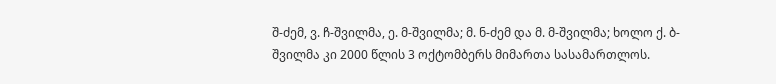შ-ძემ, ვ. ჩ-შვილმა, ე. მ-შვილმა; მ. ნ-ძემ და მ. მ-შვილმა; ხოლო ქ. ბ-შვილმა კი 2000 წლის 3 ოქტომბერს მიმართა სასამართლოს.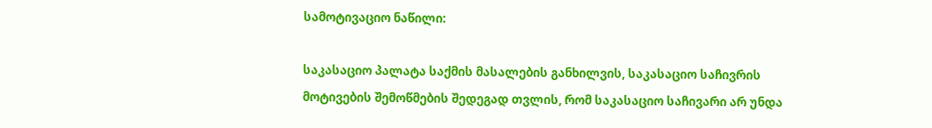სამოტივაციო ნაწილი:

საკასაციო პალატა საქმის მასალების განხილვის, საკასაციო საჩივრის მოტივების შემოწმების შედეგად თვლის, რომ საკასაციო საჩივარი არ უნდა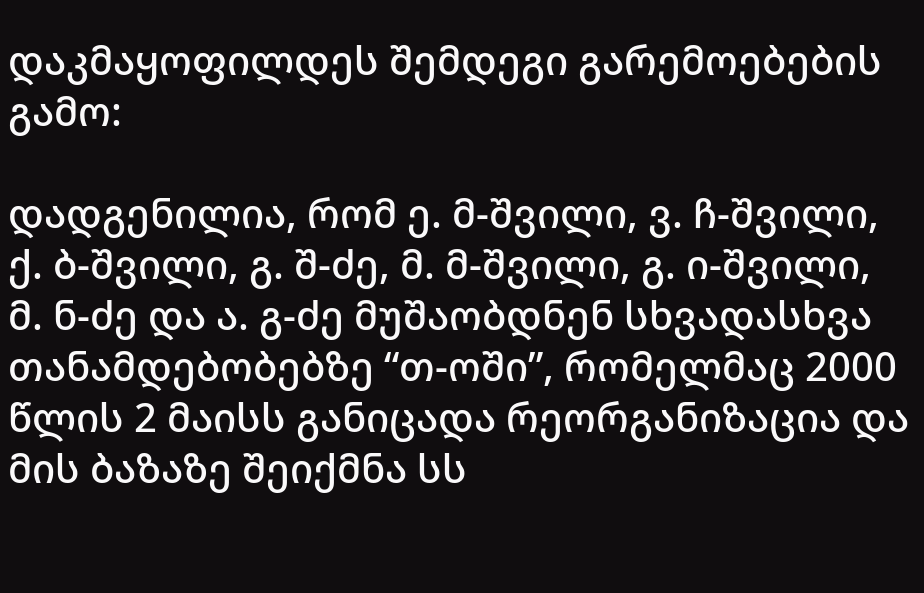დაკმაყოფილდეს შემდეგი გარემოებების გამო:

დადგენილია, რომ ე. მ-შვილი, ვ. ჩ-შვილი, ქ. ბ-შვილი, გ. შ-ძე, მ. მ-შვილი, გ. ი-შვილი, მ. ნ-ძე და ა. გ-ძე მუშაობდნენ სხვადასხვა თანამდებობებზე “თ-ოში”, რომელმაც 2000 წლის 2 მაისს განიცადა რეორგანიზაცია და მის ბაზაზე შეიქმნა სს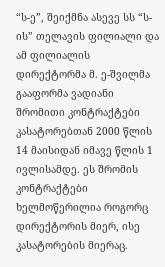“ს-ე”, შეიქმნა ასევე სს “ს-ის” თელავის ფილიალი და ამ ფილიალის დირექტორმა მ. ე-შვილმა გააფორმა ვადიანი შრომითი კონტრაქტები კასატორებთან 2000 წლის 14 მაისიდან იმავე წლის 1 ივლისამდე. ეს შრომის კონტრაქტები ხელმოწერილია როგორც დირექტორის მიერ, ისე კასატორების მიერაც.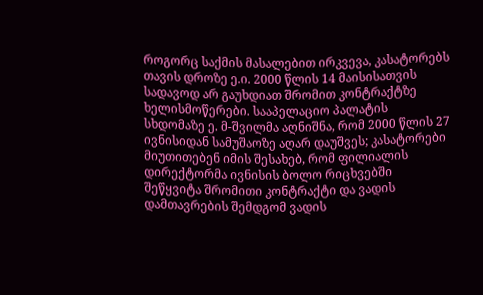როგორც საქმის მასალებით ირკვევა, კასატორებს თავის დროზე ე.ი. 2000 წლის 14 მაისისათვის სადავოდ არ გაუხდიათ შრომით კონტრაქტზე ხელისმოწერები. სააპელაციო პალატის სხდომაზე ე. მ-შვილმა აღნიშნა, რომ 2000 წლის 27 ივნისიდან სამუშაოზე აღარ დაუშვეს; კასატორები მიუთითებენ იმის შესახებ, რომ ფილიალის დირექტორმა ივნისის ბოლო რიცხვებში შეწყვიტა შრომითი კონტრაქტი და ვადის დამთავრების შემდგომ ვადის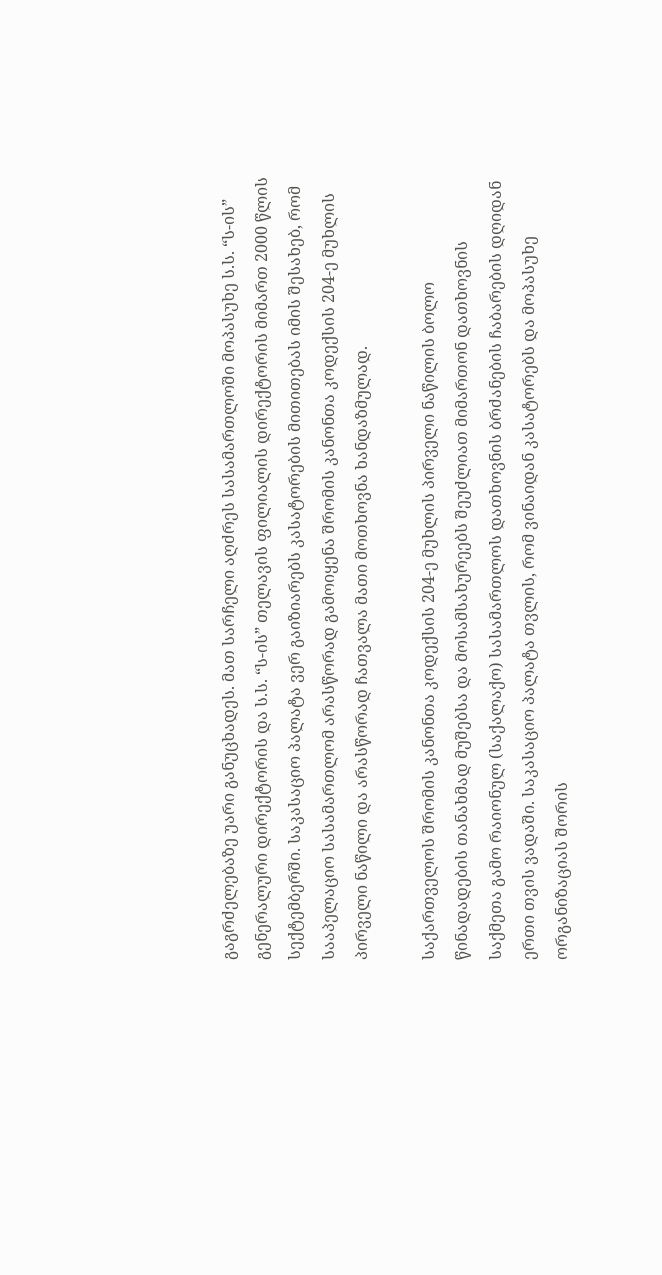გაგრძელებაზე უარი განუცხადეს. მათ სარჩელი აღძრეს სასამართლოში მოპასუხე ს.ს. “ს-ის” გენერალური დირექტორის და ს.ს. “ს-ის” თელავის ფილიალის დირექტორის მიმართ 2000 წლის სექტემბერში. საკასაციო პალატა ვერ გაიზიარებს კასატორების მითითებას იმის შესახებ, რომ სააპელაციო სასამართლომ არასწორად გამოიყენა შრომის კანონთა კოდექსის 204-ე მუხლის პირველი ნაწილი და არასწორად ჩათვალა მათი მოთხოვნა ხანდაზმულად.

საქართველოს შრომის კანონთა კოდექსის 204-ე მუხლის პირველი ნაწილის ბოლო წინადადების თანახმად მუშებსა და მოსამსახურეებს შეუძლიათ მიმართონ დათხოვნის საქმეთა გამო რაიონულ (საქალაქო) სასამართლოს დათხოვნის ბრძანების ჩაბარების დღიდან ერთი თვის ვადაში. საკასაციო პალატა თვლის, რომ ვინაიდან კასატორებს და მოპასუხე ორგანიზაციას შორის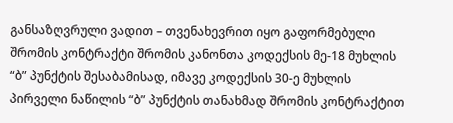განსაზღვრული ვადით – თვენახევრით იყო გაფორმებული შრომის კონტრაქტი შრომის კანონთა კოდექსის მე-18 მუხლის “ბ” პუნქტის შესაბამისად, იმავე კოდექსის 30-ე მუხლის პირველი ნაწილის “ბ” პუნქტის თანახმად შრომის კონტრაქტით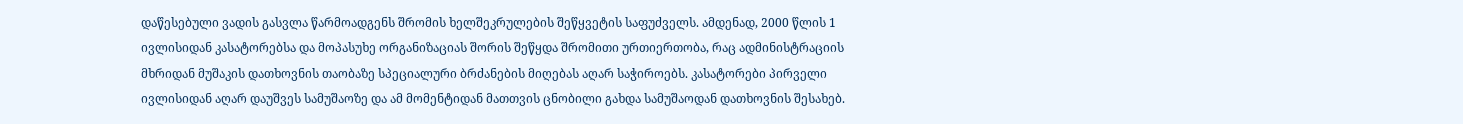დაწესებული ვადის გასვლა წარმოადგენს შრომის ხელშეკრულების შეწყვეტის საფუძველს. ამდენად, 2000 წლის 1 ივლისიდან კასატორებსა და მოპასუხე ორგანიზაციას შორის შეწყდა შრომითი ურთიერთობა, რაც ადმინისტრაციის მხრიდან მუშაკის დათხოვნის თაობაზე სპეციალური ბრძანების მიღებას აღარ საჭიროებს. კასატორები პირველი ივლისიდან აღარ დაუშვეს სამუშაოზე და ამ მომენტიდან მათთვის ცნობილი გახდა სამუშაოდან დათხოვნის შესახებ.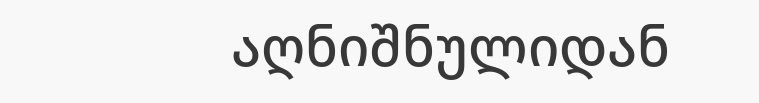აღნიშნულიდან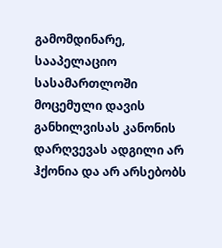გამომდინარე, სააპელაციო სასამართლოში მოცემული დავის განხილვისას კანონის დარღვევას ადგილი არ ჰქონია და არ არსებობს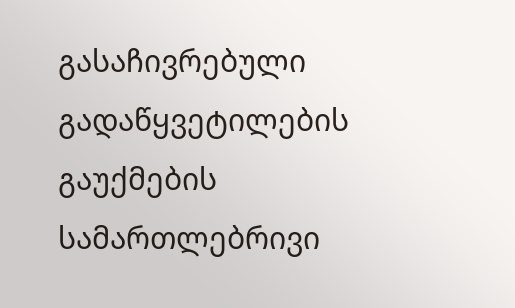გასაჩივრებული გადაწყვეტილების გაუქმების სამართლებრივი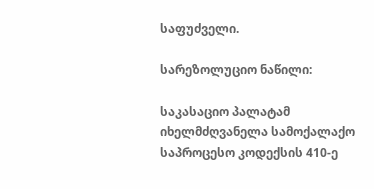საფუძველი.

სარეზოლუციო ნაწილი:

საკასაციო პალატამ იხელმძღვანელა სამოქალაქო საპროცესო კოდექსის 410-ე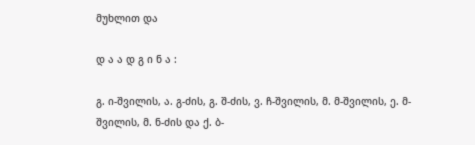მუხლით და

დ ა ა დ გ ი ნ ა :

გ. ი-შვილის, ა. გ-ძის, გ. შ-ძის, ვ. ჩ-შვილის, მ. მ-შვილის, ე. მ-შვილის, მ. ნ-ძის და ქ. ბ-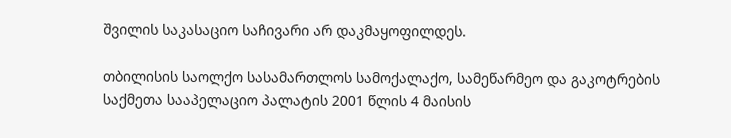შვილის საკასაციო საჩივარი არ დაკმაყოფილდეს.

თბილისის საოლქო სასამართლოს სამოქალაქო, სამეწარმეო და გაკოტრების საქმეთა სააპელაციო პალატის 2001 წლის 4 მაისის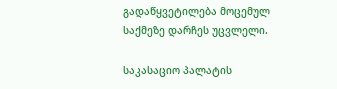გადაწყვეტილება მოცემულ საქმეზე დარჩეს უცვლელი.

საკასაციო პალატის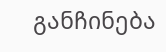განჩინება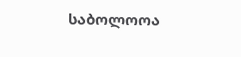საბოლოოა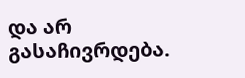და არ გასაჩივრდება.